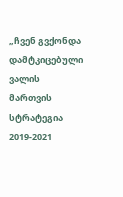„ჩვენ გვქონდა დამტკიცებული ვალის მართვის სტრატეგია 2019-2021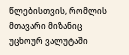წლებისთვის, რომლის მთავარი მიზანიც უცხოურ ვალუტაში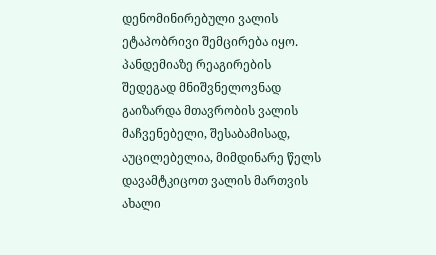დენომინირებული ვალის ეტაპობრივი შემცირება იყო. პანდემიაზე რეაგირების შედეგად მნიშვნელოვნად გაიზარდა მთავრობის ვალის მაჩვენებელი, შესაბამისად, აუცილებელია, მიმდინარე წელს დავამტკიცოთ ვალის მართვის ახალი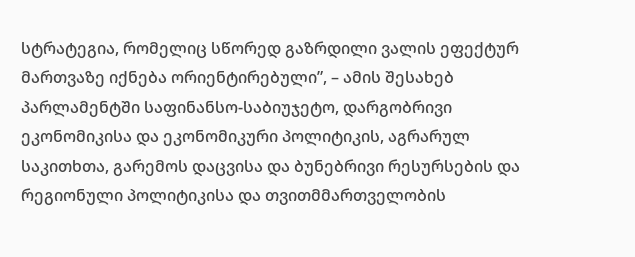სტრატეგია, რომელიც სწორედ გაზრდილი ვალის ეფექტურ მართვაზე იქნება ორიენტირებული”, – ამის შესახებ პარლამენტში საფინანსო-საბიუჯეტო, დარგობრივი ეკონომიკისა და ეკონომიკური პოლიტიკის, აგრარულ საკითხთა, გარემოს დაცვისა და ბუნებრივი რესურსების და რეგიონული პოლიტიკისა და თვითმმართველობის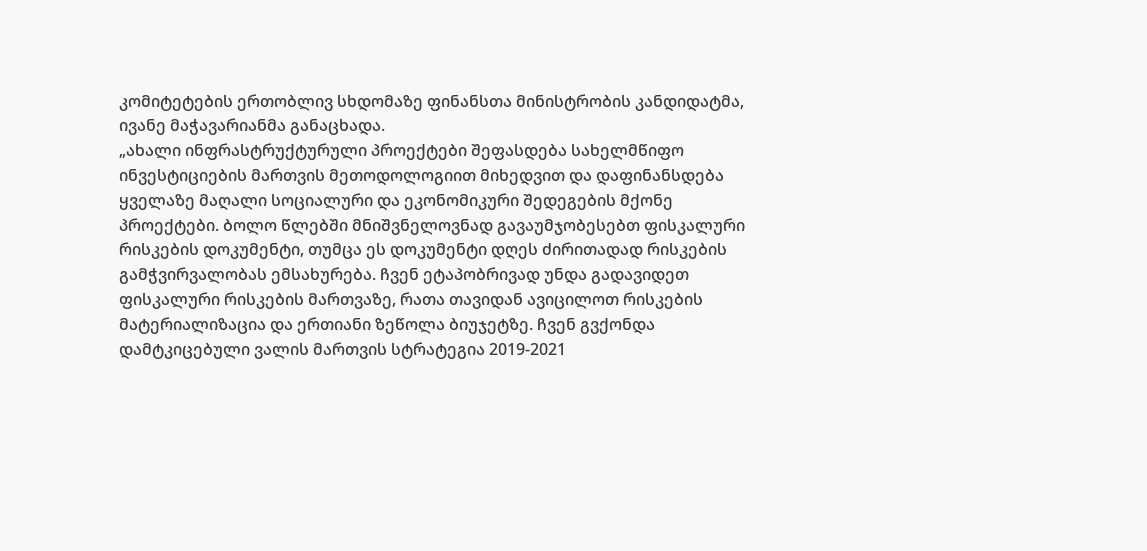კომიტეტების ერთობლივ სხდომაზე ფინანსთა მინისტრობის კანდიდატმა, ივანე მაჭავარიანმა განაცხადა.
„ახალი ინფრასტრუქტურული პროექტები შეფასდება სახელმწიფო ინვესტიციების მართვის მეთოდოლოგიით მიხედვით და დაფინანსდება ყველაზე მაღალი სოციალური და ეკონომიკური შედეგების მქონე პროექტები. ბოლო წლებში მნიშვნელოვნად გავაუმჯობესებთ ფისკალური რისკების დოკუმენტი, თუმცა ეს დოკუმენტი დღეს ძირითადად რისკების გამჭვირვალობას ემსახურება. ჩვენ ეტაპობრივად უნდა გადავიდეთ ფისკალური რისკების მართვაზე, რათა თავიდან ავიცილოთ რისკების მატერიალიზაცია და ერთიანი ზეწოლა ბიუჯეტზე. ჩვენ გვქონდა დამტკიცებული ვალის მართვის სტრატეგია 2019-2021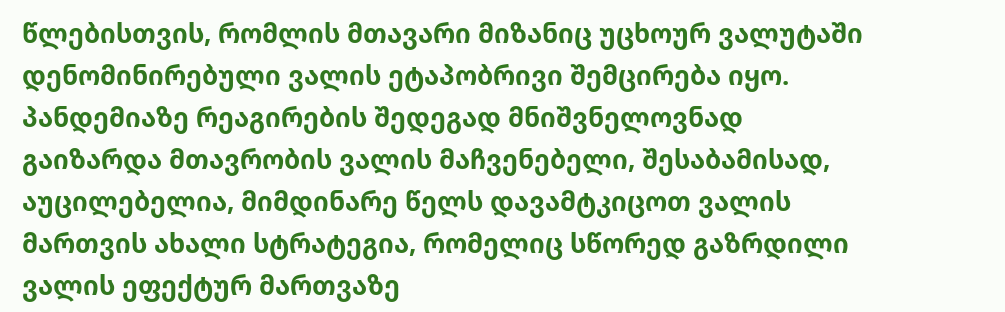წლებისთვის, რომლის მთავარი მიზანიც უცხოურ ვალუტაში დენომინირებული ვალის ეტაპობრივი შემცირება იყო. პანდემიაზე რეაგირების შედეგად მნიშვნელოვნად გაიზარდა მთავრობის ვალის მაჩვენებელი, შესაბამისად, აუცილებელია, მიმდინარე წელს დავამტკიცოთ ვალის მართვის ახალი სტრატეგია, რომელიც სწორედ გაზრდილი ვალის ეფექტურ მართვაზე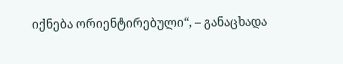იქნება ორიენტირებული“, – განაცხადა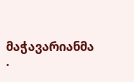მაჭავარიანმა .